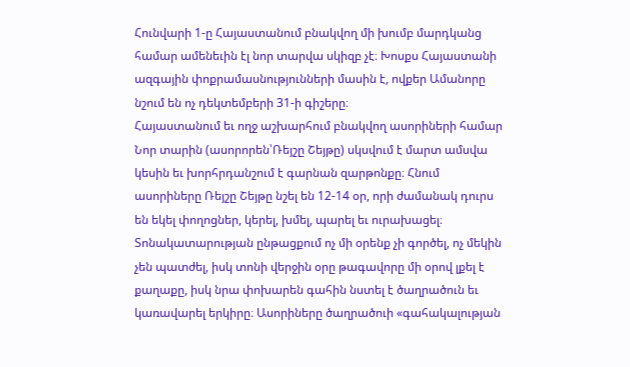Հունվարի 1-ը Հայաստանում բնակվող մի խումբ մարդկանց համար ամենեւին էլ նոր տարվա սկիզբ չէ։ Խոսքս Հայաստանի ազգային փոքրամասնությունների մասին է, ովքեր Ամանորը նշում են ոչ դեկտեմբերի 31-ի գիշերը։
Հայաստանում եւ ողջ աշխարհում բնակվող ասորիների համար Նոր տարին (ասորորեն՝Ռեյշը Շեյթը) սկսվում է մարտ ամսվա կեսին եւ խորհրդանշում է գարնան զարթոնքը։ Հնում ասորիները Ռեյշը Շեյթը նշել են 12-14 օր, որի ժամանակ դուրս են եկել փողոցներ, կերել, խմել, պարել եւ ուրախացել։ Տոնակատարության ընթացքում ոչ մի օրենք չի գործել, ոչ մեկին չեն պատժել, իսկ տոնի վերջին օրը թագավորը մի օրով լքել է քաղաքը, իսկ նրա փոխարեն գահին նստել է ծաղրածուն եւ կառավարել երկիրը։ Ասորիները ծաղրածուի «գահակալության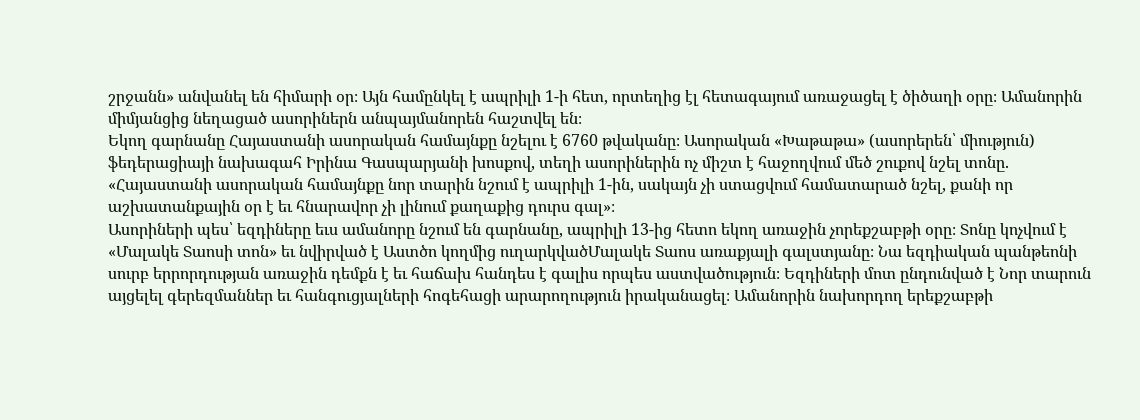շրջանն» անվանել են հիմարի օր։ Այն համընկել է ապրիլի 1-ի հետ, որտեղից էլ հետագայում առաջացել է ծիծաղի օրը։ Ամանորին միմյանցից նեղացած ասորիներն անպայմանորեն հաշտվել են։
Եկող գարնանը Հայաստանի ասորական համայնքը նշելու է 6760 թվականը։ Ասորական «Խաթաթա» (ասորերեն՝ միություն) ֆեդերացիայի նախագահ Իրինա Գասպարյանի խոսքով, տեղի ասորիներին ոչ միշտ է հաջողվում մեծ շուքով նշել տոնը.
«Հայաստանի ասորական համայնքը նոր տարին նշում է ապրիլի 1-ին, սակայն չի ստացվում համատարած նշել, քանի որ աշխատանքային օր է եւ հնարավոր չի լինում քաղաքից դուրս գալ»։
Ասորիների պես՝ եզդիները եւս ամանորը նշում են գարնանը, ապրիլի 13-ից հետո եկող առաջին չորեքշաբթի օրը։ Տոնը կոչվում է «Մալակե Տաոսի տոն» եւ նվիրված է Աստծո կողմից ուղարկվածՄալակե Տաոս առաքյալի գալստյանը։ Նա եզդիական պանթեոնի սուրբ երրորդության առաջին դեմքն է եւ հաճախ հանդես է գալիս որպես աստվածություն։ Եզդիների մոտ ընդունված է Նոր տարուն այցելել գերեզմաններ եւ հանգուցյալների հոգեհացի արարողություն իրականացել։ Ամանորին նախորդող երեքշաբթի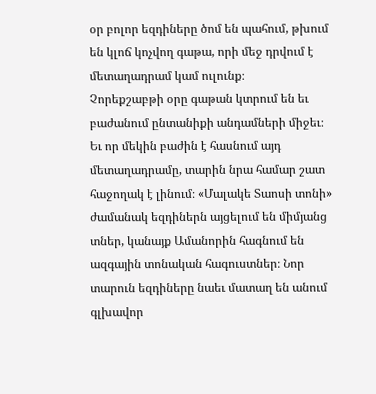օր բոլոր եզդիները ծոմ են պահում, թխում են կլոճ կոչվող գաթա, որի մեջ դրվում է մետաղադրամ կամ ուլունք։
Չորեքշաբթի օրը գաթան կտրում են եւ բաժանում ընտանիքի անդամների միջեւ։ Եւ որ մեկին բաժին է հասնում այդ մետաղադրամը, տարին նրա համար շատ հաջողակ է լինում։ «Մալակե Տաոսի տոնի» ժամանակ եզդիներն այցելում են միմյանց տներ, կանայք Ամանորին հագնում են ազգային տոնական հագուստներ։ Նոր տարուն եզդիները նաեւ մատաղ են անում գլխավոր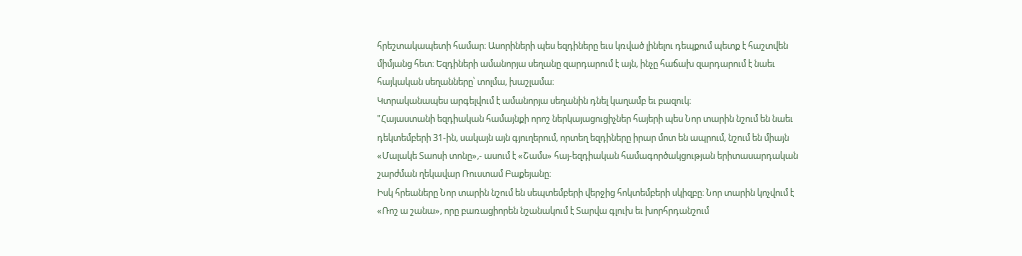հրեշտակապետի համար։ Ասորիների պես եզդիները եւս կռված լինելու դեպքում պետք է հաշտվեն միմյանց հետ։ Եզդիների ամանորյա սեղանը զարդարում է այն, ինչը հաճախ զարդարում է նաեւ հայկական սեղանները՝ տոլմա, խաշլամա։
Կտրականապես արգելվում է ամանորյա սեղանին դնել կաղամբ եւ բազուկ։
"Հայաստանի եզդիական համայնքի որոշ ներկայացուցիչներ հայերի պես Նոր տարին նշում են նաեւ դեկտեմբերի 31-ին, սակայն այն գյուղերում, որտեղ եզդիները իրար մոտ են ապրում, նշում են միայն «Մալակե Տաոսի տոնը»,- ասում է «Շամս» հայ-եզդիական համագործակցության երիտասարդական շարժման ղեկավար Ռուստամ Բաքեյանը։
Իսկ հրեաները Նոր տարին նշում են սեպտեմբերի վերջից հոկտեմբերի սկիզբը։ Նոր տարին կոչվում է «Ռոշ ա շանա», որը բառացիորեն նշանակում է Տարվա գլուխ եւ խորհրդանշում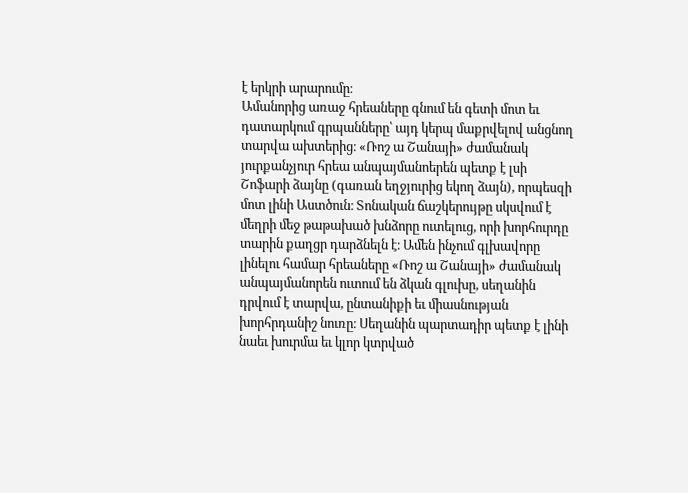է երկրի արարումը։
Ամանորից առաջ հրեաները գնում են գետի մոտ եւ դատարկում գրպանները՝ այդ կերպ մաքրվելով անցնող տարվա ախտերից։ «Ռոշ ա Շանայի» ժամանակ յուրքանչյուր հրեա անպայմանոերեն պետք է լսի Շոֆարի ձայնը (գառան եղջյուրից եկող ձայն), որպեսզի մոտ լինի Աստծուն։ Տոնական ճաշկերույթը սկսվում է մեղրի մեջ թաթախած խնձորը ուտելուց, որի խորհուրդը տարին քաղցր դարձնելն է։ Ամեն ինչում գլխավորը լինելու համար հրեաները «Ռոշ ա Շանայի» ժամանակ անպայմանորեն ուտում են ձկան գլուխը, սեղանին դրվում է տարվա, ընտանիքի եւ միասնության խորհրդանիշ նուռը։ Սեղանին պարտադիր պետք է լինի նաեւ խուրմա եւ կլոր կտրված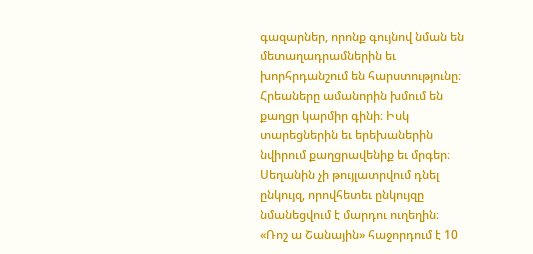գազարներ, որոնք գույնով նման են մետաղադրամներին եւ խորհրդանշում են հարստությունը։ Հրեաները ամանորին խմում են քաղցր կարմիր գինի։ Իսկ տարեցներին եւ երեխաներին նվիրում քաղցրավենիք եւ մրգեր։ Սեղանին չի թույլատրվում դնել ընկույզ, որովհետեւ ընկույզը նմանեցվում է մարդու ուղեղին։
«Ռոշ ա Շանային» հաջորդում է 10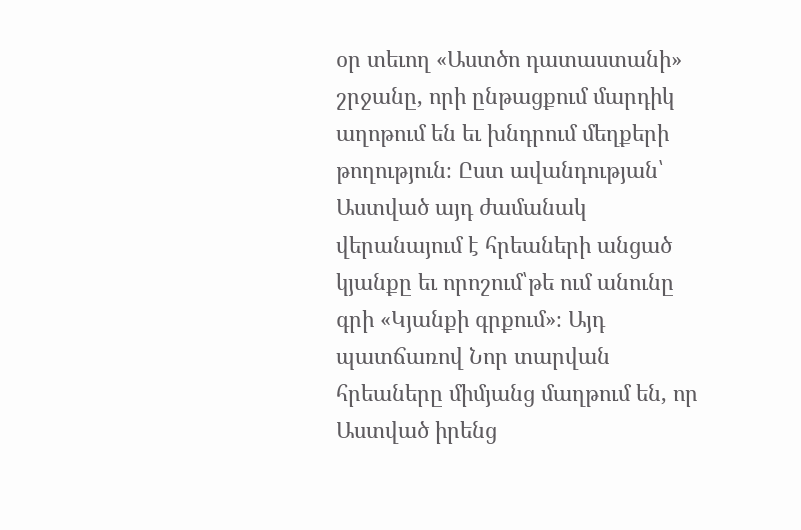օր տեւող «Աստծո դատաստանի» շրջանը, որի ընթացքում մարդիկ աղոթում են եւ խնդրում մեղքերի թողություն։ Ըստ ավանդության՝ Աստված այդ ժամանակ վերանայում է հրեաների անցած կյանքը եւ որոշում՝թե ում անունը գրի «Կյանքի գրքում»։ Այդ պատճառով Նոր տարվան հրեաները միմյանց մաղթում են, որ Աստված իրենց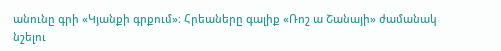անունը գրի «Կյանքի գրքում»։ Հրեաները գալիք «Ռոշ ա Շանայի» ժամանակ նշելու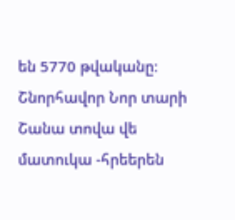են 5770 թվականը։
Շնորհավոր Նոր տարի
Շանա տովա վե մատուկա -հրեերեն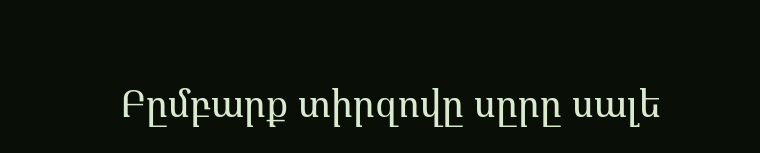Բըմբարք տիրզովը սըրը սալե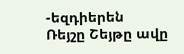-եզդիերեն
Ռեյշը Շեյթը ավը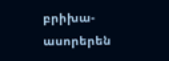բրիխա- ասորերեն